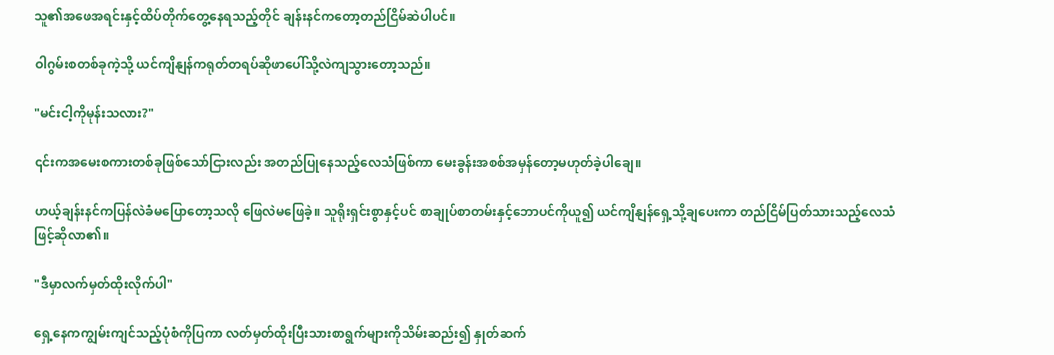သူ၏အဖေအရင်းနှင့်ထိပ်တိုက်တွေ့နေရသည့်တိုင် ချန်းနင်ကတော့တည်ငြိမ်ဆဲပါပင်။

ဝါဂွမ်းစတစ်ခုကဲ့သို့ ယင်ကျိနျန်ကရုတ်တရပ်ဆိုဖာပေါ်သို့လဲကျသွားတော့သည်။

"မင်းငါ့ကိုမုန်းသလား?"

၎င်းကအမေးစကားတစ်ခုဖြစ်သော်ငြားလည်း အတည်ပြုနေသည့်လေသံဖြစ်ကာ မေးခွန်းအစစ်အမှန်တော့မဟုတ်ခဲ့ပါချေ။

ဟယ့်ချန်းနင်ကပြန်လဲခံမပြောတော့သလို ဖြေလဲမဖြေခဲ့။ သူရိုးရှင်းစွာနှင့်ပင် စာချုပ်စာတမ်းနှင့်ဘောပင်ကိုယူ၍ ယင်ကျိနျန်ရှေ့သို့ချပေးကာ တည်ငြိမ်ပြတ်သားသည့်လေသံဖြင့်ဆိုလာ၏။

"ဒီမှာလက်မှတ်ထိုးလိုက်ပါ"

ရှေ့နေကကျွမ်းကျင်သည့်ပုံစံကိုပြကာ လတ်မှတ်ထိုးပြီးသားစာရွက်များကိုသိမ်းဆည်း၍ နှုတ်ဆက်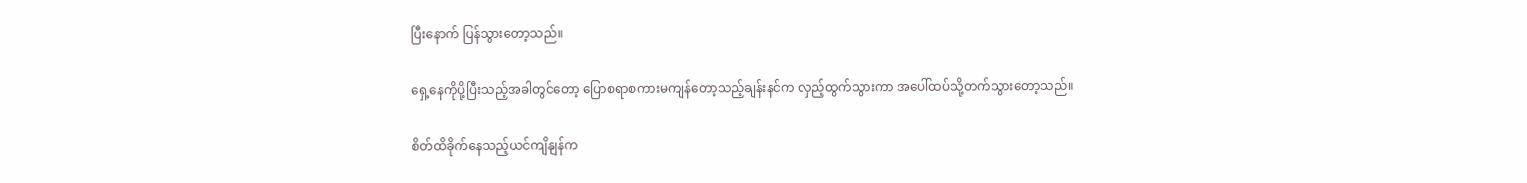ပြီးနောက် ပြန်သွားတော့သည်။

ရှေ့နေကိုပို့ပြီးသည့်အခါတွင်တော့ ပြောစရာစကားမကျန်တော့သည့်ချန်းနင်က လှည့်ထွက်သွားကာ အပေါ်ထပ်သို့တက်သွားတော့သည်။

စိတ်ထိခိုက်နေသည့်ယင်ကျိနျန်က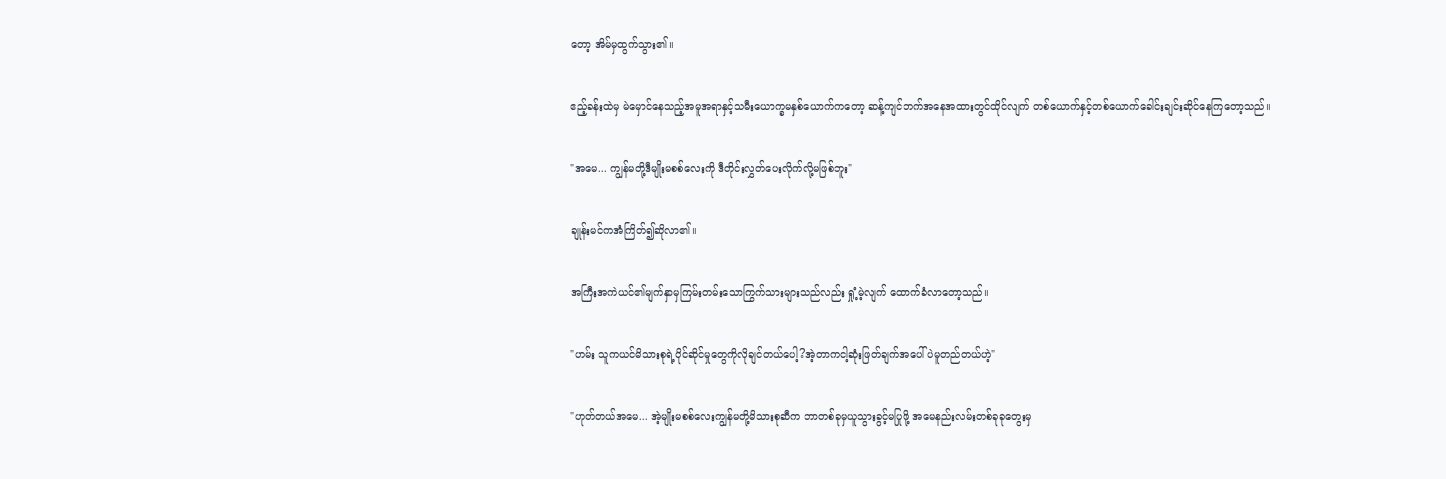တော့ အိမ်မှထွက်သွား၏။

ဧည့်ခန်းထဲမှ မဲမှောင်နေသည့်အမူအရာနှင့်သမီးယောက္ခမနှစ်ယောက်ကတော့ ဆန့်ကျင်ဘက်အနေအထားတွင်ထိုင်လျက် တစ်ယောက်နှင့်တစ်ယောက်ခေါင်းချင်းဆိုင်နေကြတော့သည်။

"အမေ... ကျွန်မတို့ဒီမျိုးမစစ်လေးကို ဒီတိုင်းလွှတ်ပေးလိုက်လို့မဖြစ်ဘူး"

ချုန်းမင်ကအံကြိတ်၍ဆိုလာ၏။

အကြီးအကဲယင်၏မျက်နှာမှကြမ်းတမ်းသောကြွက်သားများသည်လည်း ရှုံ့မဲ့လျက် ထောက်ခံလာတော့သည်။

"ဟမ်း သူကယင်မိသားစုရဲ့ပိုင်ဆိုင်မှုတွေကိုလိုချင်တယ်ပေါ့?အဲ့တာကငါ့ဆုံးဖြတ်ချက်အပေါ်ပဲမူတည်တယ်ဟဲ့"

"ဟုတ်တယ်အမေ... အဲ့မျိုးမစစ်လေးကျွန်မတို့မိသားစုဆီက ဘာတစ်ခုမှယူသွားခွင့်မပြုဖို့ အမေနည်းလမ်းတစ်ခုခုတွေးမှ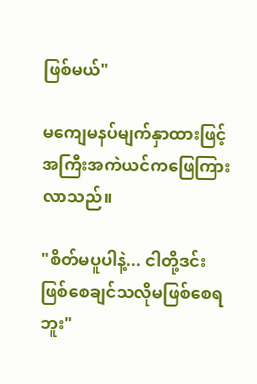ဖြစ်မယ်"

မကျေမနပ်မျက်နှာထားဖြင့်အကြီးအကဲယင်ကဖြေကြားလာသည်။

"စိတ်မပူပါနဲ့... ငါတို့ဒင်းဖြစ်စေချင်သလိုမဖြစ်စေရဘူး"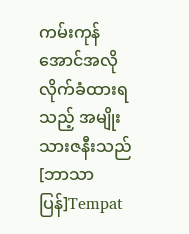ကမ်းကုန်အောင်အလိုလိုက်ခံထားရသည့် အမျိုးသားဇနီးသည် [ဘာသာပြန်]Tempat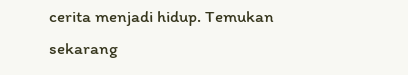cerita menjadi hidup. Temukan sekarang